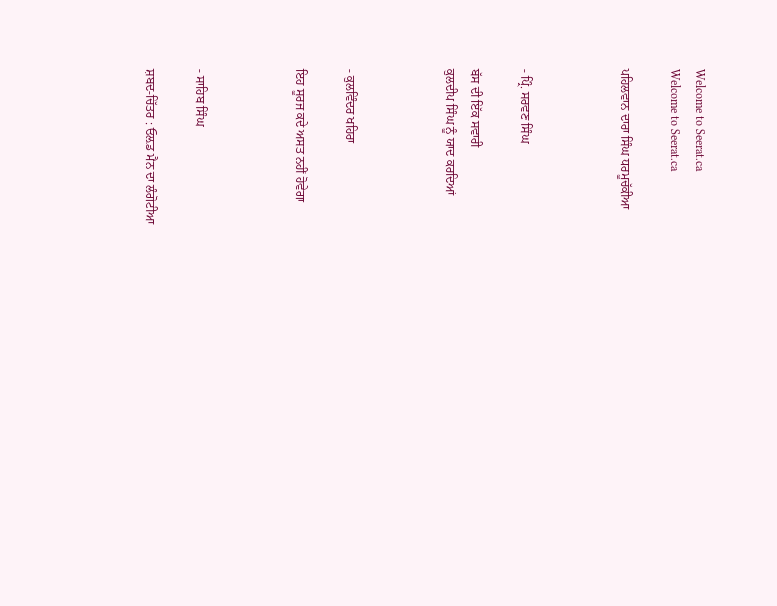Welcome to Seerat.ca
Welcome to Seerat.ca

ਪਹਿਲਵਾਨ ਦਾਰਾ ਸਿੰਘ ਧਰਮੂਚੱਕੀਆ



- ਪ੍ਰਿੰ. ਸਰਵਣ ਸਿੰਘ

ਬੱਸ ਦੀ ਇੱਕ ਸਵਾਰੀ
ਕੁਲਦੀਪ ਸਿੰਘ ਨੂੰ ਯਾਦ ਕਰਦਿਆਂ



- ਕੁਲਵਿੰਦਰ ਖਹਿਰਾ

ਇਹ ਸੂਰਜ ਕਦੇ ਅਸਤ ਨਹੀਂ ਹੋਵੇਗਾ



- ਸਾਹਿਬ ਸਿੰਘ

ਸ਼ਬਦ-ਚਿੱਤਰ : ਓਲ਼ਡ ਮੈਨ ਦਾ ਲੰਗੋਟੀਆ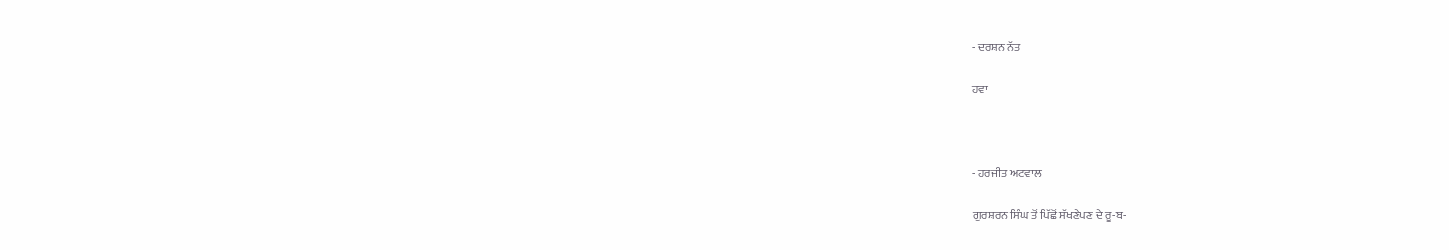- ਦਰਸ਼ਨ ਨੱਤ

ਹਵਾ



- ਹਰਜੀਤ ਅਟਵਾਲ

ਗੁਰਸ਼ਰਨ ਸਿੰਘ ਤੋਂ ਪਿੱਛੋਂ ਸੱਖਣੇਪਣ ਦੇ ਰੂ-ਬ-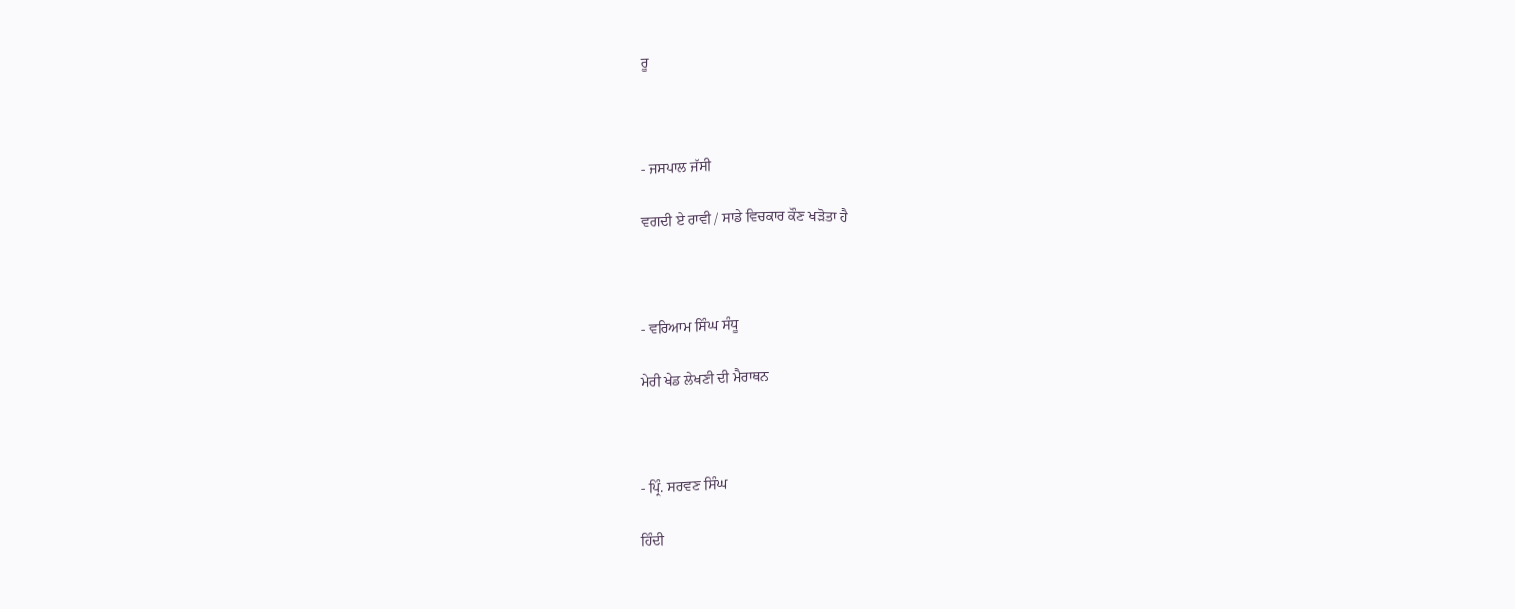ਰੂ



- ਜਸਪਾਲ ਜੱਸੀ

ਵਗਦੀ ਏ ਰਾਵੀ / ਸਾਡੇ ਵਿਚਕਾਰ ਕੌਣ ਖੜੋਤਾ ਹੈ



- ਵਰਿਆਮ ਸਿੰਘ ਸੰਧੂ

ਮੇਰੀ ਖੇਡ ਲੇਖਣੀ ਦੀ ਮੈਰਾਥਨ



- ਪ੍ਰਿੰ. ਸਰਵਣ ਸਿੰਘ

ਹਿੰਦੀ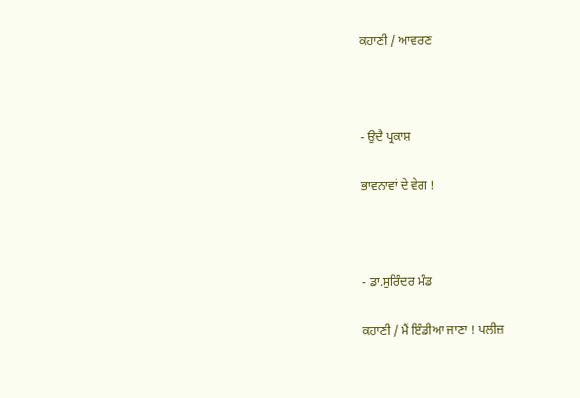ਕਹਾਣੀ / ਆਵਰਣ



- ਉਦੈ ਪ੍ਰਕਾਸ਼

ਭਾਵਨਾਵਾਂ ਦੇ ਵੇਗ !



- ਡਾ.ਸੁਰਿੰਦਰ ਮੰਡ

ਕਹਾਣੀ / ਮੈਂ ਇੰਡੀਆ ਜਾਣਾ ! ਪਲੀਜ਼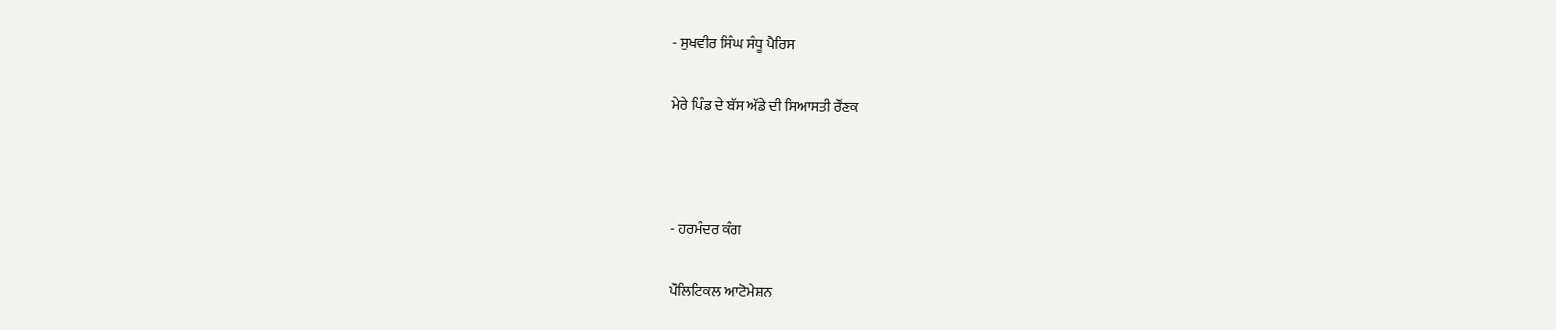- ਸੁਖਵੀਰ ਸਿੰਘ ਸੰਧੂ ਪੈਰਿਸ

ਮੇਰੇ ਪਿੰਡ ਦੇ ਬੱਸ ਅੱਡੇ ਦੀ ਸਿਆਸਤੀ ਰੌਂਣਕ



- ਹਰਮੰਦਰ ਕੰਗ

ਪੌਲਿਟਿਕਲ ਆਟੋਮੇਸ਼ਨ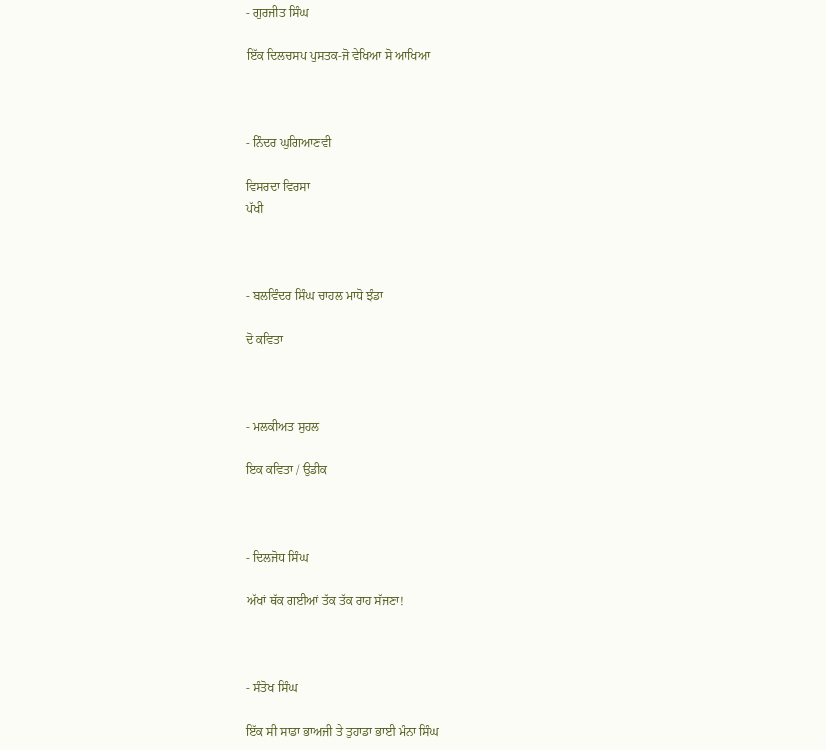- ਗੁਰਜੀਤ ਸਿੰਘ

ਇੱਕ ਦਿਲਚਸਪ ਪੁਸਤਕ-ਜੋ ਵੇਖਿਆ ਸੋ ਆਖਿਆ



- ਨਿੰਦਰ ਘੁਗਿਆਣਵੀ

ਵਿਸਰਦਾ ਵਿਰਸਾ
ਪੱਖੀ



- ਬਲਵਿੰਦਰ ਸਿੰਘ ਚਾਹਲ ਮਾਧੋ ਝੰਡਾ

ਦੋ ਕਵਿਤਾ



- ਮਲਕੀਅਤ ਸੁਹਲ

ਇਕ ਕਵਿਤਾ / ਉਡੀਕ



- ਦਿਲਜੋਧ ਸਿੰਘ

ਅੱਖਾਂ ਥੱਕ ਗਈਆਂ ਤੱਕ ਤੱਕ ਰਾਹ ਸੱਜਣਾ!



- ਸੰਤੋਖ ਸਿੰਘ

ਇੱਕ ਸੀ ਸਾਡਾ ਭਾਅਜੀ ਤੇ ਤੁਹਾਡਾ ਭਾਈ ਮੰਨਾ ਸਿੰਘ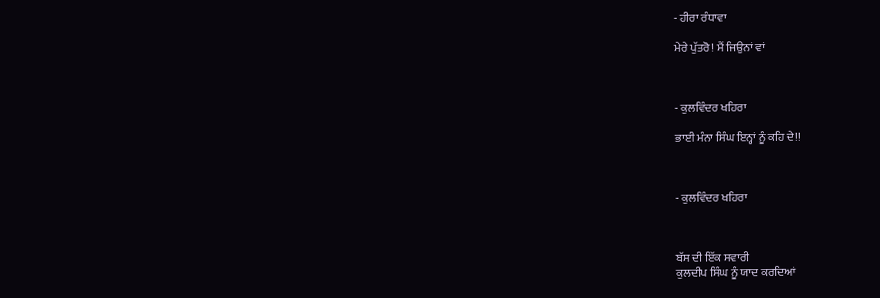- ਹੀਰਾ ਰੰਧਾਵਾ

ਮੇਰੇ ਪੁੱਤਰੋ! ਮੈਂ ਜਿਉਨਾਂ ਵਾਂ



- ਕੁਲਵਿੰਦਰ ਖਹਿਰਾ

ਭਾਈ ਮੰਨਾ ਸਿੰਘ ਇਨ੍ਹਾਂ ਨੂੰ ਕਹਿ ਦੇ!!



- ਕੁਲਵਿੰਦਰ ਖਹਿਰਾ



ਬੱਸ ਦੀ ਇੱਕ ਸਵਾਰੀ
ਕੁਲਦੀਪ ਸਿੰਘ ਨੂੰ ਯਾਦ ਕਰਦਿਆਂ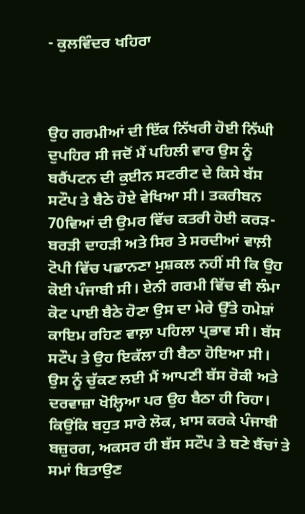- ਕੁਲਵਿੰਦਰ ਖਹਿਰਾ



ਉਹ ਗਰਮੀਆਂ ਦੀ ਇੱਕ ਨਿੱਖਰੀ ਹੋਈ ਨਿੱਘੀ ਦੁਪਹਿਰ ਸੀ ਜਦੋਂ ਮੈਂ ਪਹਿਲੀ ਵਾਰ ਉਸ ਨੂੰ ਬਰੈਂਪਟਨ ਦੀ ਕੁਈਨ ਸਟਰੀਟ ਦੇ ਕਿਸੇ ਬੱਸ ਸਟੌਪ ਤੇ ਬੈਠੇ ਹੋਏ ਵੇਖਿਆ ਸੀ। ਤਕਰੀਬਨ 70ਵਿਆਂ ਦੀ ਉਮਰ ਵਿੱਚ ਕਤਰੀ ਹੋਈ ਕਰੜ-ਬਰੜੀ ਦਾਹੜੀ ਅਤੇ ਸਿਰ ਤੇ ਸਰਦੀਆਂ ਵਾਲ਼ੀ ਟੋਪੀ ਵਿੱਚ ਪਛਾਨਣਾ ਮੁਸ਼ਕਲ ਨਹੀਂ ਸੀ ਕਿ ਉਹ ਕੋਈ ਪੰਜਾਬੀ ਸੀ। ਏਨੀ ਗਰਮੀ ਵਿੱਚ ਵੀ ਲੰਮਾ ਕੋਟ ਪਾਈ ਬੈਠੇ ਹੋਣਾ ਉਸ ਦਾ ਮੇਰੇ ਉੱਤੇ ਹਮੇਸ਼ਾਂ ਕਾਇਮ ਰਹਿਣ ਵਾਲ਼ਾ ਪਹਿਲਾ ਪ੍ਰਭਾਵ ਸੀ। ਬੱਸ ਸਟੌਪ ਤੇ ਉਹ ਇਕੱਲਾ ਹੀ ਬੈਠਾ ਹੋਇਆ ਸੀ। ਉਸ ਨੂੰ ਚੁੱਕਣ ਲਈ ਮੈਂ ਆਪਣੀ ਬੱਸ ਰੋਕੀ ਅਤੇ ਦਰਵਾਜ਼ਾ ਖੋਲ੍ਹਿਆ ਪਰ ਉਹ ਬੈਠਾ ਹੀ ਰਿਹਾ। ਕਿਉਂਕਿ ਬਹੁਤ ਸਾਰੇ ਲੋਕ, ਖ਼ਾਸ ਕਰਕੇ ਪੰਜਾਬੀ ਬਜ਼ੁਰਗ, ਅਕਸਰ ਹੀ ਬੱਸ ਸਟੌਪ ਤੇ ਬਣੇ ਬੈਂਚਾਂ ਤੇ ਸਮਾਂ ਬਿਤਾਉਣ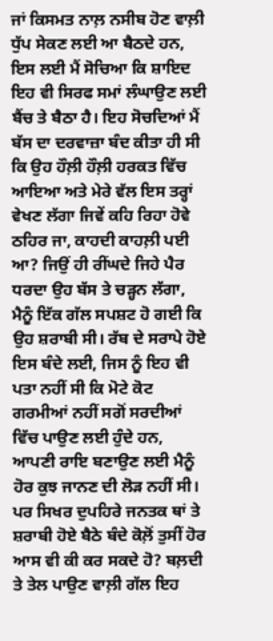ਜਾਂ ਕਿਸਮਤ ਨਾਲ਼ ਨਸੀਬ ਹੋਣ ਵਾਲ਼ੀ ਧੁੱਪ ਸੇਕਣ ਲਈ ਆ ਬੈਠਦੇ ਹਨ, ਇਸ ਲਈ ਮੈਂ ਸੋਚਿਆ ਕਿ ਸ਼ਾਇਦ ਇਹ ਵੀ ਸਿਰਫ ਸਮਾਂ ਲੰਘਾਉਣ ਲਈ ਬੈਂਚ ਤੇ ਬੈਠਾ ਹੈ। ਇਹ ਸੋਚਦਿਆਂ ਮੈਂ ਬੱਸ ਦਾ ਦਰਵਾਜ਼ਾ ਬੰਦ ਕੀਤਾ ਹੀ ਸੀ ਕਿ ਉਹ ਹੌਲ਼ੀ ਹੌਲ਼ੀ ਹਰਕਤ ਵਿੱਚ ਆਇਆ ਅਤੇ ਮੇਰੇ ਵੱਲ ਇਸ ਤਰ੍ਹਾਂ ਵੇਖਣ ਲੱਗਾ ਜਿਵੇਂ ਕਹਿ ਰਿਹਾ ਹੋਵੇ ਠਹਿਰ ਜਾ, ਕਾਹਦੀ ਕਾਹਲ਼ੀ ਪਈ ਆ? ਜਿਉਂ ਹੀ ਰੀਂਘਦੇ ਜਿਹੇ ਪੈਰ ਧਰਦਾ ਉਹ ਬੱਸ ਤੇ ਚੜ੍ਹਨ ਲੱਗਾ, ਮੈਨੂੰ ਇੱਕ ਗੱਲ ਸਪਸ਼ਟ ਹੋ ਗਈ ਕਿ ਉਹ ਸ਼ਰਾਬੀ ਸੀ। ਰੱਬ ਦੇ ਸਰਾਪੇ ਹੋਏ ਇਸ ਬੰਦੇ ਲਈ, ਜਿਸ ਨੂੰ ਇਹ ਵੀ ਪਤਾ ਨਹੀਂ ਸੀ ਕਿ ਮੋਟੇ ਕੋਟ ਗਰਮੀਆਂ ਨਹੀਂ ਸਗੋਂ ਸਰਦੀਆਂ ਵਿੱਚ ਪਾਉਣ ਲਈ ਹੁੰਦੇ ਹਨ, ਆਪਣੀ ਰਾਇ ਬਣਾਉਣ ਲਈ ਮੈਨੂੰ ਹੋਰ ਕੁਝ ਜਾਨਣ ਦੀ ਲੋੜ ਨਹੀਂ ਸੀ। ਪਰ ਸਿਖਰ ਦੁਪਹਿਰੇ ਜਨਤਕ ਥਾਂ ਤੇ ਸ਼ਰਾਬੀ ਹੋਏ ਬੈਠੇ ਬੰਦੇ ਕੋਲ਼ੋਂ ਤੁਸੀਂ ਹੋਰ ਆਸ ਵੀ ਕੀ ਕਰ ਸਕਦੇ ਹੋ? ਬਲ਼ਦੀ ਤੇ ਤੇਲ ਪਾਉਣ ਵਾਲ਼ੀ ਗੱਲ ਇਹ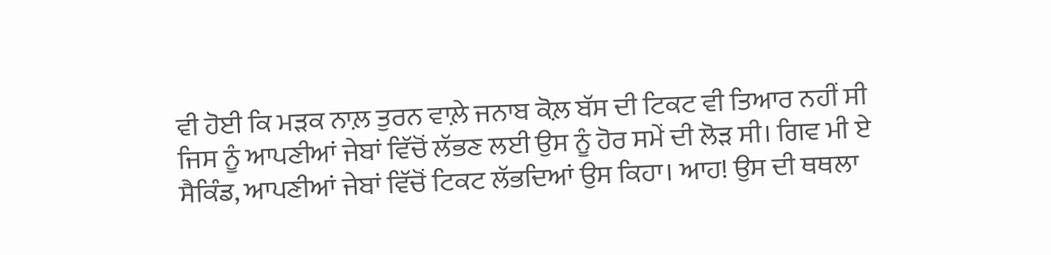ਵੀ ਹੋਈ ਕਿ ਮੜਕ ਨਾਲ਼ ਤੁਰਨ ਵਾਲ਼ੇ ਜਨਾਬ ਕੋਲ਼ ਬੱਸ ਦੀ ਟਿਕਟ ਵੀ ਤਿਆਰ ਨਹੀਂ ਸੀ ਜਿਸ ਨੂੰ ਆਪਣੀਆਂ ਜੇਬਾਂ ਵਿੱਚੋਂ ਲੱਭਣ ਲਈ ਉਸ ਨੂੰ ਹੋਰ ਸਮੇਂ ਦੀ ਲੋੜ ਸੀ। ਗਿਵ ਮੀ ਏ ਸੈਕਿੰਡ, ਆਪਣੀਆਂ ਜੇਬਾਂ ਵਿੱਚੋਂ ਟਿਕਟ ਲੱਭਦਿਆਂ ਉਸ ਕਿਹਾ। ਆਹ! ਉਸ ਦੀ ਥਥਲਾ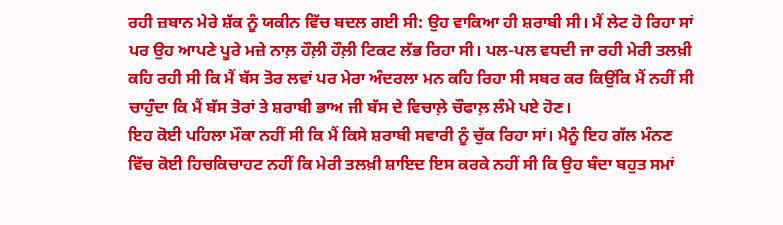ਰਹੀ ਜ਼ਬਾਨ ਮੇਰੇ ਸ਼ੱਕ ਨੂੰ ਯਕੀਨ ਵਿੱਚ ਬਦਲ ਗਈ ਸੀ: ਉਹ ਵਾਕਿਆ ਹੀ ਸ਼ਰਾਬੀ ਸੀ। ਮੈਂ ਲੇਟ ਹੋ ਰਿਹਾ ਸਾਂ ਪਰ ਉਹ ਆਪਣੇ ਪੂਰੇ ਮਜ਼ੇ ਨਾਲ਼ ਹੌਲ਼ੀ ਹੌਲ਼ੀ ਟਿਕਟ ਲੱਭ ਰਿਹਾ ਸੀ। ਪਲ-ਪਲ ਵਧਦੀ ਜਾ ਰਹੀ ਮੇਰੀ ਤਲਖ਼ੀ ਕਹਿ ਰਹੀ ਸੀ ਕਿ ਮੈਂ ਬੱਸ ਤੋਰ ਲਵਾਂ ਪਰ ਮੇਰਾ ਅੰਦਰਲਾ ਮਨ ਕਹਿ ਰਿਹਾ ਸੀ ਸਬਰ ਕਰ ਕਿਉਂਕਿ ਮੈਂ ਨਹੀਂ ਸੀ ਚਾਹੁੰਦਾ ਕਿ ਮੈਂ ਬੱਸ ਤੋਰਾਂ ਤੇ ਸ਼ਰਾਬੀ ਭਾਅ ਜੀ ਬੱਸ ਦੇ ਵਿਚਾਲ਼ੇ ਚੌਫਾਲ਼ ਲੰਮੇ ਪਏ ਹੋਣ।
ਇਹ ਕੋਈ ਪਹਿਲਾ ਮੌਕਾ ਨਹੀਂ ਸੀ ਕਿ ਮੈਂ ਕਿਸੇ ਸ਼ਰਾਬੀ ਸਵਾਰੀ ਨੂੰ ਚੁੱਕ ਰਿਹਾ ਸਾਂ। ਮੈਨੂੰ ਇਹ ਗੱਲ ਮੰਨਣ ਵਿੱਚ ਕੋਈ ਹਿਚਕਿਚਾਹਟ ਨਹੀਂ ਕਿ ਮੇਰੀ ਤਲਖ਼ੀ ਸ਼ਾਇਦ ਇਸ ਕਰਕੇ ਨਹੀਂ ਸੀ ਕਿ ਉਹ ਬੰਦਾ ਬਹੁਤ ਸਮਾਂ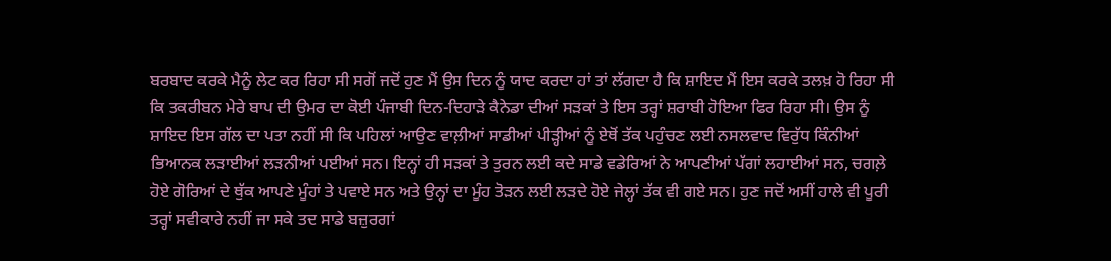ਬਰਬਾਦ ਕਰਕੇ ਮੈਨੂੰ ਲੇਟ ਕਰ ਰਿਹਾ ਸੀ ਸਗੋਂ ਜਦੋਂ ਹੁਣ ਮੈਂ ਉਸ ਦਿਨ ਨੂੰ ਯਾਦ ਕਰਦਾ ਹਾਂ ਤਾਂ ਲੱਗਦਾ ਹੈ ਕਿ ਸ਼ਾਇਦ ਮੈਂ ਇਸ ਕਰਕੇ ਤਲਖ਼ ਹੋ ਰਿਹਾ ਸੀ ਕਿ ਤਕਰੀਬਨ ਮੇਰੇ ਬਾਪ ਦੀ ਉਮਰ ਦਾ ਕੋਈ ਪੰਜਾਬੀ ਦਿਨ-ਦਿਹਾੜੇ ਕੈਨੇਡਾ ਦੀਆਂ ਸੜਕਾਂ ਤੇ ਇਸ ਤਰ੍ਹਾਂ ਸ਼ਰਾਬੀ ਹੋਇਆ ਫਿਰ ਰਿਹਾ ਸੀ। ਉਸ ਨੂੰ ਸ਼ਾਇਦ ਇਸ ਗੱਲ ਦਾ ਪਤਾ ਨਹੀਂ ਸੀ ਕਿ ਪਹਿਲਾਂ ਆਉਣ ਵਾਲ਼ੀਆਂ ਸਾਡੀਆਂ ਪੀੜ੍ਹੀਆਂ ਨੂੰ ਏਥੋਂ ਤੱਕ ਪਹੁੰਚਣ ਲਈ ਨਸਲਵਾਦ ਵਿਰੁੱਧ ਕਿੰਨੀਆਂ ਭਿਆਨਕ ਲੜਾਈਆਂ ਲੜਨੀਆਂ ਪਈਆਂ ਸਨ। ਇਨ੍ਹਾਂ ਹੀ ਸੜਕਾਂ ਤੇ ਤੁਰਨ ਲਈ ਕਦੇ ਸਾਡੇ ਵਡੇਰਿਆਂ ਨੇ ਆਪਣੀਆਂ ਪੱਗਾਂ ਲਹਾਈਆਂ ਸਨ, ਚਗਲ਼ੇ ਹੋਏ ਗੋਰਿਆਂ ਦੇ ਥੁੱਕ ਆਪਣੇ ਮੂੰਹਾਂ ਤੇ ਪਵਾਏ ਸਨ ਅਤੇ ਉਨ੍ਹਾਂ ਦਾ ਮੂੰਹ ਤੋੜਨ ਲਈ ਲੜਦੇ ਹੋਏ ਜੇਲ੍ਹਾਂ ਤੱਕ ਵੀ ਗਏ ਸਨ। ਹੁਣ ਜਦੋਂ ਅਸੀਂ ਹਾਲੇ ਵੀ ਪੂਰੀ ਤਰ੍ਹਾਂ ਸਵੀਕਾਰੇ ਨਹੀਂ ਜਾ ਸਕੇ ਤਦ ਸਾਡੇ ਬਜ਼ੁਰਗਾਂ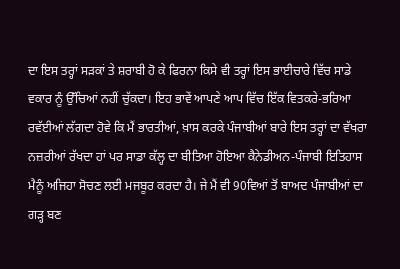ਦਾ ਇਸ ਤਰ੍ਹਾਂ ਸੜਕਾਂ ਤੇ ਸ਼ਰਾਬੀ ਹੋ ਕੇ ਫਿਰਨਾ ਕਿਸੇ ਵੀ ਤਰ੍ਹਾਂ ਇਸ ਭਾਈਚਾਰੇ ਵਿੱਚ ਸਾਡੇ ਵਕਾਰ ਨੂੰ ਉੱਚਿਆਂ ਨਹੀਂ ਚੁੱਕਦਾ। ਇਹ ਭਾਵੇਂ ਆਪਣੇ ਆਪ ਵਿੱਚ ਇੱਕ ਵਿਤਕਰੇ-ਭਰਿਆ ਰਵੱਈਆਂ ਲੱਗਦਾ ਹੋਵੇ ਕਿ ਮੈਂ ਭਾਰਤੀਆਂ, ਖ਼ਾਸ ਕਰਕੇ ਪੰਜਾਬੀਆਂ ਬਾਰੇ ਇਸ ਤਰ੍ਹਾਂ ਦਾ ਵੱਖਰਾ ਨਜ਼ਰੀਆਂ ਰੱਖਦਾ ਹਾਂ ਪਰ ਸਾਡਾ ਕੱਲ੍ਹ ਦਾ ਬੀਤਿਆ ਹੋਇਆ ਕੈਨੇਡੀਅਨ-ਪੰਜਾਬੀ ਇਤਿਹਾਸ ਮੈਨੂੰ ਅਜਿਹਾ ਸੋਚਣ ਲਈ ਮਜਬੂਰ ਕਰਦਾ ਹੈ। ਜੇ ਮੈਂ ਵੀ 90ਵਿਆਂ ਤੋਂ ਬਾਅਦ ਪੰਜਾਬੀਆਂ ਦਾ ਗੜ੍ਹ ਬਣ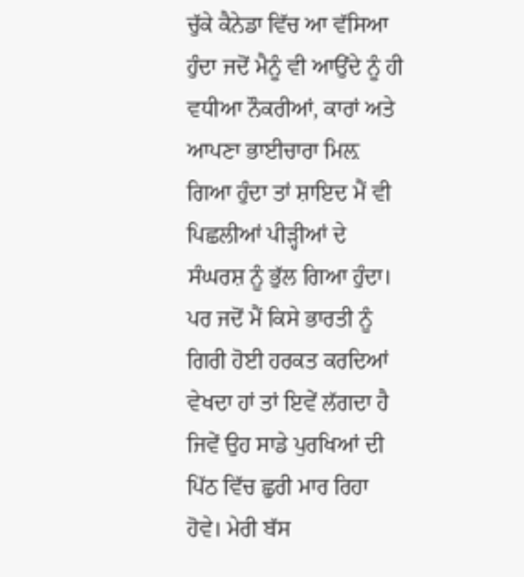ਚੁੱਕੇ ਕੈਨੇਡਾ ਵਿੱਚ ਆ ਵੱਸਿਆ ਹੁੰਦਾ ਜਦੋਂ ਮੈਨੂੰ ਵੀ ਆਉਂਦੇ ਨੂੰ ਹੀ ਵਧੀਆ ਨੌਕਰੀਆਂ, ਕਾਰਾਂ ਅਤੇ ਆਪਣਾ ਭਾਈਚਾਰਾ ਮਿਲ਼ ਗਿਆ ਹੁੰਦਾ ਤਾਂ ਸ਼ਾਇਦ ਮੈਂ ਵੀ ਪਿਛਲੀਆਂ ਪੀੜ੍ਹੀਆਂ ਦੇ ਸੰਘਰਸ਼ ਨੂੰ ਭੁੱਲ ਗਿਆ ਹੁੰਦਾ। ਪਰ ਜਦੋਂ ਮੈਂ ਕਿਸੇ ਭਾਰਤੀ ਨੂੰ ਗਿਰੀ ਹੋਈ ਹਰਕਤ ਕਰਦਿਆਂ ਵੇਖਦਾ ਹਾਂ ਤਾਂ ਇਵੇਂ ਲੱਗਦਾ ਹੈ ਜਿਵੇਂ ਉਹ ਸਾਡੇ ਪੁਰਖਿਆਂ ਦੀ ਪਿੱਠ ਵਿੱਚ ਛੁਰੀ ਮਾਰ ਰਿਹਾ ਹੋਵੇ। ਮੇਰੀ ਬੱਸ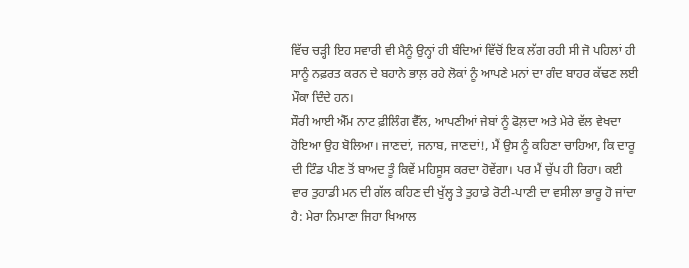ਵਿੱਚ ਚੜ੍ਹੀ ਇਹ ਸਵਾਰੀ ਵੀ ਮੈਨੂੰ ਉਨ੍ਹਾਂ ਹੀ ਬੰਦਿਆਂ ਵਿੱਚੋਂ ਇਕ ਲੱਗ ਰਹੀ ਸੀ ਜੋ ਪਹਿਲਾਂ ਹੀ ਸਾਨੂੰ ਨਫ਼ਰਤ ਕਰਨ ਦੇ ਬਹਾਨੇ ਭਾਲ਼ ਰਹੇ ਲੋਕਾਂ ਨੂੰ ਆਪਣੇ ਮਨਾਂ ਦਾ ਗੰਦ ਬਾਹਰ ਕੱਢਣ ਲਈ ਮੌਕਾ ਦਿੰਦੇ ਹਨ।
ਸੌਰੀ ਆਈ ਐੱਮ ਨਾਟ ਫ਼ੀਲਿੰਗ ਵੈੱਲ, ਆਪਣੀਆਂ ਜੇਬਾਂ ਨੂੰ ਫੋਲ਼ਦਾ ਅਤੇ ਮੇਰੇ ਵੱਲ ਵੇਖਦਾ ਹੋਇਆ ਉਹ ਬੋਲਿਆ। ਜਾਣਦਾਂ, ਜਨਾਬ, ਜਾਣਦਾਂ!, ਮੈਂ ਉਸ ਨੂੰ ਕਹਿਣਾ ਚਾਹਿਆ, ਕਿ ਦਾਰੂ ਦੀ ਟਿੰਡ ਪੀਣ ਤੋਂ ਬਾਅਦ ਤੂੰ ਕਿਵੇਂ ਮਹਿਸੂਸ ਕਰਦਾ ਹੋਵੇਂਗਾ। ਪਰ ਮੈਂ ਚੁੱਪ ਹੀ ਰਿਹਾ। ਕਈ ਵਾਰ ਤੁਹਾਡੀ ਮਨ ਦੀ ਗੱਲ ਕਹਿਣ ਦੀ ਖੁੱਲ੍ਹ ਤੇ ਤੁਹਾਡੇ ਰੋਟੀ-ਪਾਣੀ ਦਾ ਵਸੀਲਾ ਭਾਰੂ ਹੋ ਜਾਂਦਾ ਹੈ: ਮੇਰਾ ਨਿਮਾਣਾ ਜਿਹਾ ਖਿਆਲ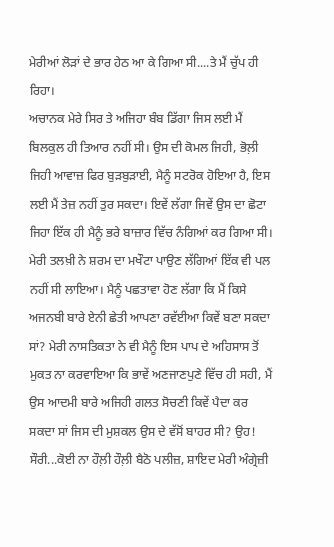ਮੇਰੀਆਂ ਲੋੜਾਂ ਦੇ ਭਾਰ ਹੇਠ ਆ ਕੇ ਗਿਆ ਸੀ....ਤੇ ਮੈਂ ਚੁੱਪ ਹੀ ਰਿਹਾ।
ਅਚਾਨਕ ਮੇਰੇ ਸਿਰ ਤੇ ਅਜਿਹਾ ਬੰਬ ਡਿੱਗਾ ਜਿਸ ਲਈ ਮੈਂ ਬਿਲਕੁਲ ਹੀ ਤਿਆਰ ਨਹੀਂ ਸੀ। ਉਸ ਦੀ ਕੋਮਲ ਜਿਹੀ, ਭੋਲ਼ੀ ਜਿਹੀ ਆਵਾਜ਼ ਫਿਰ ਬੁੜਬੁੜਾਈ, ਮੈਨੂੰ ਸਟਰੋਕ ਹੋਇਆ ਹੈ, ਇਸ ਲਈ ਮੈਂ ਤੇਜ਼ ਨਹੀਂ ਤੁਰ ਸਕਦਾ। ਇਵੇਂ ਲੱਗਾ ਜਿਵੇਂ ਉਸ ਦਾ ਛੋਟਾ ਜਿਹਾ ਇੱਕ ਹੀ ਮੈਨੂੰ ਭਰੇ ਬਾਜ਼ਾਰ ਵਿੱਚ ਨੰਗਿਆਂ ਕਰ ਗਿਆ ਸੀ। ਮੇਰੀ ਤਲਖ਼ੀ ਨੇ ਸ਼ਰਮ ਦਾ ਮਖੌਟਾ ਪਾਉਣ ਲੱਗਿਆਂ ਇੱਕ ਵੀ ਪਲ ਨਹੀਂ ਸੀ ਲਾਇਆ। ਮੈਨੂੰ ਪਛਤਾਵਾ ਹੋਣ ਲੱਗਾ ਕਿ ਮੈਂ ਕਿਸੇ ਅਜਨਬੀ ਬਾਰੇ ਏਨੀ ਛੇਤੀ ਆਪਣਾ ਰਵੱਈਆ ਕਿਵੇਂ ਬਣਾ ਸਕਦਾ ਸਾਂ? ਮੇਰੀ ਨਾਸਤਿਕਤਾ ਨੇ ਵੀ ਮੈਨੂੰ ਇਸ ਪਾਪ ਦੇ ਅਹਿਸਾਸ ਤੋਂ ਮੁਕਤ ਨਾ ਕਰਵਾਇਆ ਕਿ ਭਾਵੇਂ ਅਣਜਾਣਪੁਣੇ ਵਿੱਚ ਹੀ ਸਹੀ, ਮੈਂ ਉਸ ਆਦਮੀ ਬਾਰੇ ਅਜਿਹੀ ਗਲਤ ਸੋਚਣੀ ਕਿਵੇਂ ਪੈਦਾ ਕਰ ਸਕਦਾ ਸਾਂ ਜਿਸ ਦੀ ਮੁਸ਼ਕਲ ਉਸ ਦੇ ਵੱਸੋਂ ਬਾਹਰ ਸੀ? ਉਹ! ਸੌਰੀ...ਕੋਈ ਨਾ ਹੌਲ਼ੀ ਹੌਲ਼ੀ ਬੈਠੋ ਪਲੀਜ਼, ਸ਼ਾਇਦ ਮੇਰੀ ਅੰਗ੍ਰੇਜ਼ੀ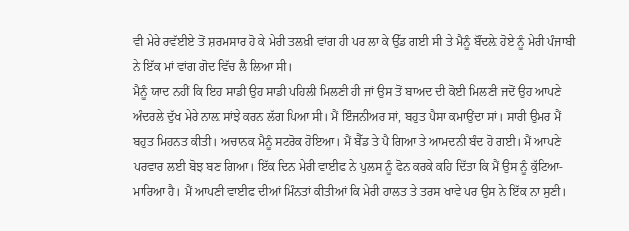ਵੀ ਮੇਰੇ ਰਵੱਈਏ ਤੋਂ ਸ਼ਰਮਸਾਰ ਹੋ ਕੇ ਮੇਰੀ ਤਲਖ਼ੀ ਵਾਂਗ ਹੀ ਪਰ ਲਾ ਕੇ ਉੱਡ ਗਈ ਸੀ ਤੇ ਮੈਨੂੰ ਬੌਂਦਲ਼ੇ ਹੋਏ ਨੂੰ ਮੇਰੀ ਪੰਜਾਬੀ ਨੇ ਇੱਕ ਮਾਂ ਵਾਂਗ ਗੋਦ ਵਿੱਚ ਲੈ ਲਿਆ ਸੀ।
ਮੈਨੂੰ ਯਾਦ ਨਹੀਂ ਕਿ ਇਹ ਸਾਡੀ ਉਹ ਸਾਡੀ ਪਹਿਲੀ ਮਿਲਣੀ ਹੀ ਜਾਂ ਉਸ ਤੋਂ ਬਾਅਦ ਦੀ ਕੋਈ ਮਿਲਣੀ ਜਦੋਂ ਉਹ ਆਪਣੇ ਅੰਦਰਲੇ ਦੁੱਖ ਮੇਰੇ ਨਾਲ਼ ਸਾਂਝੇ ਕਰਨ ਲੱਗ ਪਿਆ ਸੀ। ਮੈਂ ਇੰਜਨੀਅਰ ਸਾਂ, ਬਹੁਤ ਪੈਸਾ ਕਮਾਉਂਦਾ ਸਾਂ। ਸਾਰੀ ਉਮਰ ਮੈਂ ਬਹੁਤ ਮਿਹਨਤ ਕੀਤੀ। ਅਚਾਨਕ ਮੈਨੂੰ ਸਟਰੋਕ ਹੋਇਆ। ਮੈਂ ਬੈੱਡ ਤੇ ਪੈ ਗਿਆ ਤੇ ਆਮਦਨੀ ਬੰਦ ਹੋ ਗਈ। ਮੈਂ ਆਪਣੇ ਪਰਵਾਰ ਲਈ ਬੋਝ ਬਣ ਗਿਆ। ਇੱਕ ਦਿਨ ਮੇਰੀ ਵਾਈਫ ਨੇ ਪੁਲਸ ਨੂੰ ਫੋਨ ਕਰਕੇ ਕਹਿ ਦਿੱਤਾ ਕਿ ਮੈਂ ਉਸ ਨੂੰ ਕੁੱਟਿਆ-ਮਾਰਿਆ ਹੈ। ਮੈਂ ਆਪਣੀ ਵਾਈਫ ਦੀਆਂ ਮਿੰਨਤਾਂ ਕੀਤੀਆਂ ਕਿ ਮੇਰੀ ਹਾਲਤ ਤੇ ਤਰਸ ਖਾਵੇ ਪਰ ਉਸ ਨੇ ਇੱਕ ਨਾ ਸੁਣੀ।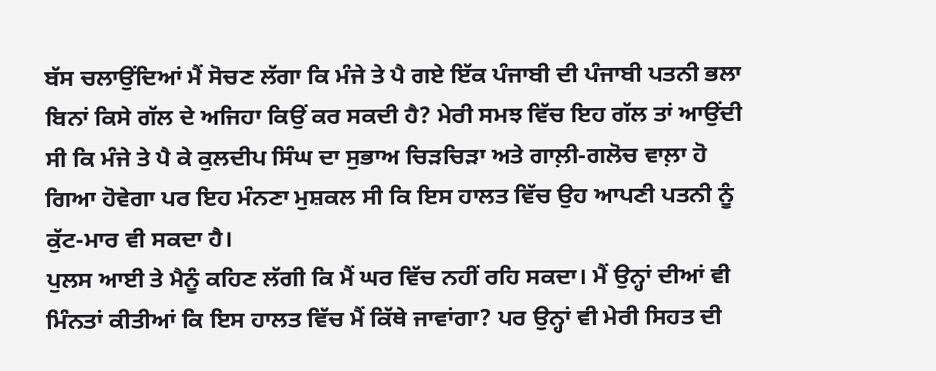ਬੱਸ ਚਲਾਉਂਦਿਆਂ ਮੈਂ ਸੋਚਣ ਲੱਗਾ ਕਿ ਮੰਜੇ ਤੇ ਪੈ ਗਏ ਇੱਕ ਪੰਜਾਬੀ ਦੀ ਪੰਜਾਬੀ ਪਤਨੀ ਭਲਾ ਬਿਨਾਂ ਕਿਸੇ ਗੱਲ ਦੇ ਅਜਿਹਾ ਕਿਉਂ ਕਰ ਸਕਦੀ ਹੈ? ਮੇਰੀ ਸਮਝ ਵਿੱਚ ਇਹ ਗੱਲ ਤਾਂ ਆਉਂਦੀ ਸੀ ਕਿ ਮੰਜੇ ਤੇ ਪੈ ਕੇ ਕੁਲਦੀਪ ਸਿੰਘ ਦਾ ਸੁਭਾਅ ਚਿੜਚਿੜਾ ਅਤੇ ਗਾਲ਼ੀ-ਗਲੋਚ ਵਾਲ਼ਾ ਹੋ ਗਿਆ ਹੋਵੇਗਾ ਪਰ ਇਹ ਮੰਨਣਾ ਮੁਸ਼ਕਲ ਸੀ ਕਿ ਇਸ ਹਾਲਤ ਵਿੱਚ ਉਹ ਆਪਣੀ ਪਤਨੀ ਨੂੰ ਕੁੱਟ-ਮਾਰ ਵੀ ਸਕਦਾ ਹੈ।
ਪੁਲਸ ਆਈ ਤੇ ਮੈਨੂੰ ਕਹਿਣ ਲੱਗੀ ਕਿ ਮੈਂ ਘਰ ਵਿੱਚ ਨਹੀਂ ਰਹਿ ਸਕਦਾ। ਮੈਂ ਉਨ੍ਹਾਂ ਦੀਆਂ ਵੀ ਮਿੰਨਤਾਂ ਕੀਤੀਆਂ ਕਿ ਇਸ ਹਾਲਤ ਵਿੱਚ ਮੈਂ ਕਿੱਥੇ ਜਾਵਾਂਗਾ? ਪਰ ਉਨ੍ਹਾਂ ਵੀ ਮੇਰੀ ਸਿਹਤ ਦੀ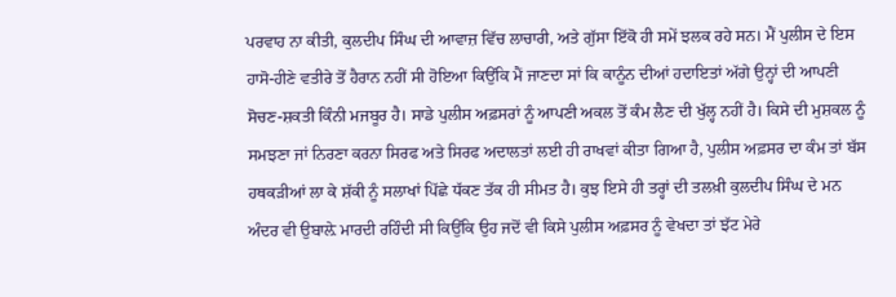ਪਰਵਾਹ ਨਾ ਕੀਤੀ, ਕੁਲਦੀਪ ਸਿੰਘ ਦੀ ਆਵਾਜ਼ ਵਿੱਚ ਲਾਚਾਰੀ, ਅਤੇ ਗੁੱਸਾ ਇੱਕੋ ਹੀ ਸਮੇਂ ਝਲਕ ਰਹੇ ਸਨ। ਮੈਂ ਪੁਲੀਸ ਦੇ ਇਸ ਹਾਸੋ-ਹੀਣੇ ਵਤੀਰੇ ਤੋਂ ਹੈਰਾਨ ਨਹੀਂ ਸੀ ਹੋਇਆ ਕਿਉਂਕਿ ਮੈਂ ਜਾਣਦਾ ਸਾਂ ਕਿ ਕਾਨੂੰਨ ਦੀਆਂ ਹਦਾਇਤਾਂ ਅੱਗੇ ਉਨ੍ਹਾਂ ਦੀ ਆਪਣੀ ਸੋਚਣ-ਸ਼ਕਤੀ ਕਿੰਨੀ ਮਜਬੂਰ ਹੈ। ਸਾਡੇ ਪੁਲੀਸ ਅਫ਼ਸਰਾਂ ਨੂੰ ਆਪਣੀ ਅਕਲ ਤੋਂ ਕੰਮ ਲੈਣ ਦੀ ਖੁੱਲ੍ਹ ਨਹੀਂ ਹੈ। ਕਿਸੇ ਦੀ ਮੁਸ਼ਕਲ ਨੂੰ ਸਮਝਣਾ ਜਾਂ ਨਿਰਣਾ ਕਰਨਾ ਸਿਰਫ ਅਤੇ ਸਿਰਫ ਅਦਾਲਤਾਂ ਲਈ ਹੀ ਰਾਖਵਾਂ ਕੀਤਾ ਗਿਆ ਹੈ, ਪੁਲੀਸ ਅਫ਼ਸਰ ਦਾ ਕੰਮ ਤਾਂ ਬੱਸ ਹਥਕੜੀਆਂ ਲਾ ਕੇ ਸ਼ੱਕੀ ਨੂੰ ਸਲਾਖਾਂ ਪਿੱਛੇ ਧੱਕਣ ਤੱਕ ਹੀ ਸੀਮਤ ਹੈ। ਕੁਝ ਇਸੇ ਹੀ ਤਰ੍ਹਾਂ ਦੀ ਤਲਖ਼ੀ ਕੁਲਦੀਪ ਸਿੰਘ ਦੇ ਮਨ ਅੰਦਰ ਵੀ ਉਬਾਲ਼ੇ ਮਾਰਦੀ ਰਹਿੰਦੀ ਸੀ ਕਿਉਂਕਿ ਉਹ ਜਦੋਂ ਵੀ ਕਿਸੇ ਪੁਲੀਸ ਅਫ਼ਸਰ ਨੂੰ ਵੇਖਦਾ ਤਾਂ ਝੱਟ ਮੇਰੇ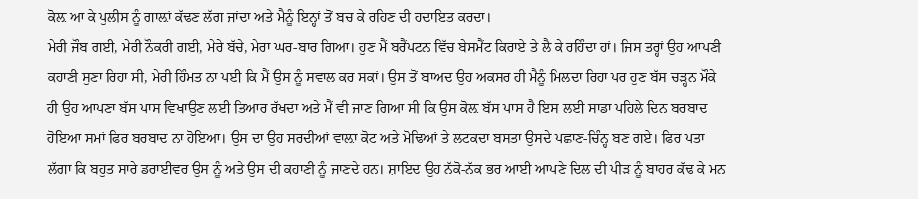ਕੋਲ਼ ਆ ਕੇ ਪੁਲੀਸ ਨੂੰ ਗਾਲ਼ਾਂ ਕੱਢਣ ਲੱਗ ਜਾਂਦਾ ਅਤੇ ਮੈਨੂੰ ਇਨ੍ਹਾਂ ਤੋਂ ਬਚ ਕੇ ਰਹਿਣ ਦੀ ਹਦਾਇਤ ਕਰਦਾ।
ਮੇਰੀ ਜੌਬ ਗਈ, ਮੇਰੀ ਨੌਕਰੀ ਗਈ, ਮੇਰੇ ਬੱਚੇ, ਮੇਰਾ ਘਰ-ਬਾਰ ਗਿਆ। ਹੁਣ ਮੈਂ ਬਰੈਂਪਟਨ ਵਿੱਚ ਬੇਸਮੈਂਟ ਕਿਰਾਏ ਤੇ ਲੈ ਕੇ ਰਹਿੰਦਾ ਹਾਂ। ਜਿਸ ਤਰ੍ਹਾਂ ਉਹ ਆਪਣੀ ਕਹਾਣੀ ਸੁਣਾ ਰਿਹਾ ਸੀ, ਮੇਰੀ ਹਿੰਮਤ ਨਾ ਪਈ ਕਿ ਮੈਂ ਉਸ ਨੂੰ ਸਵਾਲ ਕਰ ਸਕਾਂ। ਉਸ ਤੋਂ ਬਾਅਦ ਉਹ ਅਕਸਰ ਹੀ ਮੈਨੂੰ ਮਿਲਦਾ ਰਿਹਾ ਪਰ ਹੁਣ ਬੱਸ ਚੜ੍ਹਨ ਮੌਕੇ ਹੀ ਉਹ ਆਪਣਾ ਬੱਸ ਪਾਸ ਵਿਖਾਉਣ ਲਈ ਤਿਆਰ ਰੱਖਦਾ ਅਤੇ ਮੈਂ ਵੀ ਜਾਣ ਗਿਆ ਸੀ ਕਿ ਉਸ ਕੋਲ਼ ਬੱਸ ਪਾਸ ਹੈ ਇਸ ਲਈ ਸਾਡਾ ਪਹਿਲੇ ਦਿਨ ਬਰਬਾਦ ਹੋਇਆ ਸਮਾਂ ਫਿਰ ਬਰਬਾਦ ਨਾ ਹੋਇਆ। ਉਸ ਦਾ ਉਹ ਸਰਦੀਆਂ ਵਾਲ਼ਾ ਕੋਟ ਅਤੇ ਮੋਢਿਆਂ ਤੇ ਲਟਕਦਾ ਬਸਤਾ ਉਸਦੇ ਪਛਾਣ-ਚਿੰਨ੍ਹ ਬਣ ਗਏ। ਫਿਰ ਪਤਾ ਲੱਗਾ ਕਿ ਬਹੁਤ ਸਾਰੇ ਡਰਾਈਵਰ ਉਸ ਨੂੰ ਅਤੇ ਉਸ ਦੀ ਕਹਾਣੀ ਨੂੰ ਜਾਣਦੇ ਹਨ। ਸ਼ਾਇਦ ਉਹ ਨੱਕੋ-ਨੱਕ ਭਰ ਆਈ ਆਪਣੇ ਦਿਲ ਦੀ ਪੀੜ ਨੂੰ ਬਾਹਰ ਕੱਢ ਕੇ ਮਨ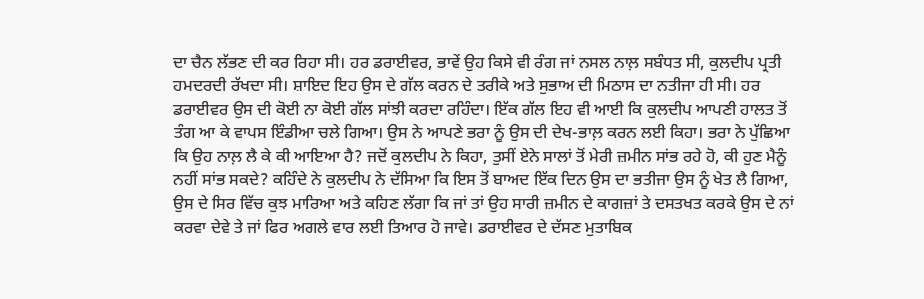ਦਾ ਚੈਨ ਲੱਭਣ ਦੀ ਕਰ ਰਿਹਾ ਸੀ। ਹਰ ਡਰਾਈਵਰ, ਭਾਵੇਂ ਉਹ ਕਿਸੇ ਵੀ ਰੰਗ ਜਾਂ ਨਸਲ ਨਾਲ਼ ਸਬੰਧਤ ਸੀ, ਕੁਲਦੀਪ ਪ੍ਰਤੀ ਹਮਦਰਦੀ ਰੱਖਦਾ ਸੀ। ਸ਼ਾਇਦ ਇਹ ਉਸ ਦੇ ਗੱਲ ਕਰਨ ਦੇ ਤਰੀਕੇ ਅਤੇ ਸੁਭਾਅ ਦੀ ਮਿਠਾਸ ਦਾ ਨਤੀਜਾ ਹੀ ਸੀ। ਹਰ ਡਰਾਈਵਰ ਉਸ ਦੀ ਕੋਈ ਨਾ ਕੋਈ ਗੱਲ ਸਾਂਝੀ ਕਰਦਾ ਰਹਿੰਦਾ। ਇੱਕ ਗੱਲ ਇਹ ਵੀ ਆਈ ਕਿ ਕੁਲਦੀਪ ਆਪਣੀ ਹਾਲਤ ਤੋਂ ਤੰਗ ਆ ਕੇ ਵਾਪਸ ਇੰਡੀਆ ਚਲੇ ਗਿਆ। ਉਸ ਨੇ ਆਪਣੇ ਭਰਾ ਨੂੰ ਉਸ ਦੀ ਦੇਖ-ਭਾਲ਼ ਕਰਨ ਲਈ ਕਿਹਾ। ਭਰਾ ਨੇ ਪੁੱਛਿਆ ਕਿ ਉਹ ਨਾਲ਼ ਲੈ ਕੇ ਕੀ ਆਇਆ ਹੈ? ਜਦੋਂ ਕੁਲਦੀਪ ਨੇ ਕਿਹਾ, ਤੁਸੀਂ ਏਨੇ ਸਾਲਾਂ ਤੋਂ ਮੇਰੀ ਜ਼ਮੀਨ ਸਾਂਭ ਰਹੇ ਹੋ, ਕੀ ਹੁਣ ਮੈਨੂੰ ਨਹੀਂ ਸਾਂਭ ਸਕਦੇ? ਕਹਿੰਦੇ ਨੇ ਕੁਲਦੀਪ ਨੇ ਦੱਸਿਆ ਕਿ ਇਸ ਤੋਂ ਬਾਅਦ ਇੱਕ ਦਿਨ ਉਸ ਦਾ ਭਤੀਜਾ ਉਸ ਨੂੰ ਖੇਤ ਲੈ ਗਿਆ, ਉਸ ਦੇ ਸਿਰ ਵਿੱਚ ਕੁਝ ਮਾਰਿਆ ਅਤੇ ਕਹਿਣ ਲੱਗਾ ਕਿ ਜਾਂ ਤਾਂ ਉਹ ਸਾਰੀ ਜ਼ਮੀਨ ਦੇ ਕਾਗਜ਼ਾਂ ਤੇ ਦਸਤਖਤ ਕਰਕੇ ਉਸ ਦੇ ਨਾਂ ਕਰਵਾ ਦੇਵੇ ਤੇ ਜਾਂ ਫਿਰ ਅਗਲੇ ਵਾਰ ਲਈ ਤਿਆਰ ਹੋ ਜਾਵੇ। ਡਰਾਈਵਰ ਦੇ ਦੱਸਣ ਮੁਤਾਬਿਕ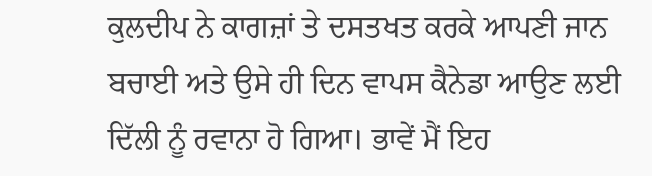ਕੁਲਦੀਪ ਨੇ ਕਾਗਜ਼ਾਂ ਤੇ ਦਸਤਖਤ ਕਰਕੇ ਆਪਣੀ ਜਾਨ ਬਚਾਈ ਅਤੇ ਉਸੇ ਹੀ ਦਿਨ ਵਾਪਸ ਕੈਨੇਡਾ ਆਉਣ ਲਈ ਦਿੱਲੀ ਨੂੰ ਰਵਾਨਾ ਹੋ ਗਿਆ। ਭਾਵੇਂ ਮੈਂ ਇਹ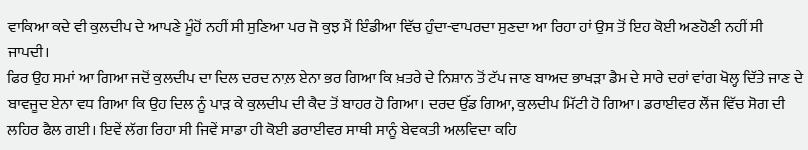ਵਾਕਿਆ ਕਦੇ ਵੀ ਕੁਲਦੀਪ ਦੇ ਆਪਣੇ ਮੂੰਹੋਂ ਨਹੀਂ ਸੀ ਸੁਣਿਆ ਪਰ ਜੋ ਕੁਝ ਮੈਂ ਇੰਡੀਆ ਵਿੱਚ ਹੁੰਦਾ-ਵਾਪਰਦਾ ਸੁਣਦਾ ਆ ਰਿਹਾ ਹਾਂ ਉਸ ਤੋਂ ਇਹ ਕੋਈ ਅਣਹੋਣੀ ਨਹੀਂ ਸੀ ਜਾਪਦੀ।
ਫਿਰ ਉਹ ਸਮਾਂ ਆ ਗਿਆ ਜਦੋਂ ਕੁਲਦੀਪ ਦਾ ਦਿਲ ਦਰਦ ਨਾਲ਼ ਏਨਾ ਭਰ ਗਿਆ ਕਿ ਖ਼ਤਰੇ ਦੇ ਨਿਸ਼ਾਨ ਤੋਂ ਟੱਪ ਜਾਣ ਬਾਅਦ ਭਾਖੜਾ ਡੈਮ ਦੇ ਸਾਰੇ ਦਰਾਂ ਵਾਂਗ ਖੋਲ੍ਹ ਦਿੱਤੇ ਜਾਣ ਦੇ ਬਾਵਜੂਦ ਏਨਾ ਵਧ ਗਿਆ ਕਿ ਉਹ ਦਿਲ ਨੂੰ ਪਾੜ ਕੇ ਕੁਲਦੀਪ ਦੀ ਕੈਦ ਤੋਂ ਬਾਹਰ ਹੋ ਗਿਆ। ਦਰਦ ਉੱਡ ਗਿਆ, ਕੁਲਦੀਪ ਮਿੱਟੀ ਹੋ ਗਿਆ। ਡਰਾਈਵਰ ਲੌਂਜ ਵਿੱਚ ਸੋਗ ਦੀ ਲਹਿਰ ਫੈਲ ਗਈ। ਇਵੇਂ ਲੱਗ ਰਿਹਾ ਸੀ ਜਿਵੇਂ ਸਾਡਾ ਹੀ ਕੋਈ ਡਰਾਈਵਰ ਸਾਥੀ ਸਾਨੂੰ ਬੇਵਕਤੀ ਅਲਵਿਦਾ ਕਹਿ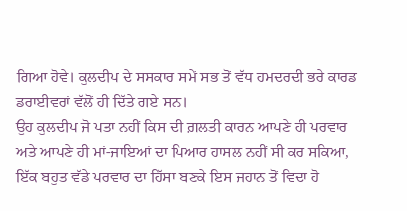ਗਿਆ ਹੋਵੇ। ਕੁਲਦੀਪ ਦੇ ਸਸਕਾਰ ਸਮੇਂ ਸਭ ਤੋਂ ਵੱਧ ਹਮਦਰਦੀ ਭਰੇ ਕਾਰਡ ਡਰਾਈਵਰਾਂ ਵੱਲੋਂ ਹੀ ਦਿੱਤੇ ਗਏ ਸਨ।
ਉਹ ਕੁਲਦੀਪ ਜੋ ਪਤਾ ਨਹੀਂ ਕਿਸ ਦੀ ਗ਼ਲਤੀ ਕਾਰਨ ਆਪਣੇ ਹੀ ਪਰਵਾਰ ਅਤੇ ਆਪਣੇ ਹੀ ਮਾਂ-ਜਾਇਆਂ ਦਾ ਪਿਆਰ ਹਾਸਲ ਨਹੀਂ ਸੀ ਕਰ ਸਕਿਆ, ਇੱਕ ਬਹੁਤ ਵੱਡੇ ਪਰਵਾਰ ਦਾ ਹਿੱਸਾ ਬਣਕੇ ਇਸ ਜਹਾਨ ਤੋਂ ਵਿਦਾ ਹੋ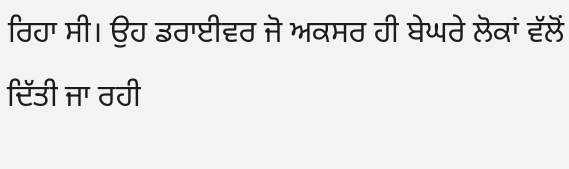ਰਿਹਾ ਸੀ। ਉਹ ਡਰਾਈਵਰ ਜੋ ਅਕਸਰ ਹੀ ਬੇਘਰੇ ਲੋਕਾਂ ਵੱਲੋਂ ਦਿੱਤੀ ਜਾ ਰਹੀ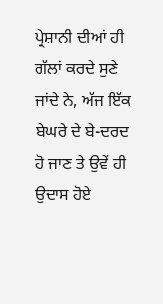ਪ੍ਰੇਸ਼ਾਨੀ ਦੀਆਂ ਹੀ ਗੱਲਾਂ ਕਰਦੇ ਸੁਣੇ ਜਾਂਦੇ ਨੇ, ਅੱਜ ਇੱਕ ਬੇਘਰੇ ਦੇ ਬੇ-ਦਰਦ ਹੋ ਜਾਣ ਤੇ ਉਵੇਂ ਹੀ ਉਦਾਸ ਹੋਏ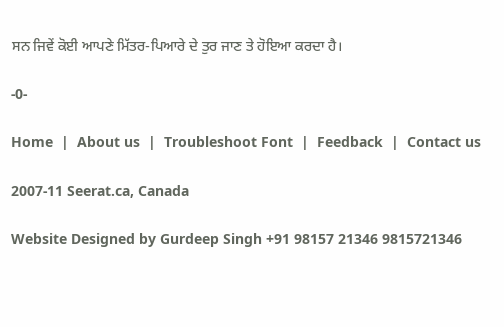ਸਨ ਜਿਵੇਂ ਕੋਈ ਆਪਣੇ ਮਿੱਤਰ-ਪਿਆਰੇ ਦੇ ਤੁਰ ਜਾਣ ਤੇ ਹੋਇਆ ਕਰਦਾ ਹੈ।

-0-

Home  |  About us  |  Troubleshoot Font  |  Feedback  |  Contact us

2007-11 Seerat.ca, Canada

Website Designed by Gurdeep Singh +91 98157 21346 9815721346